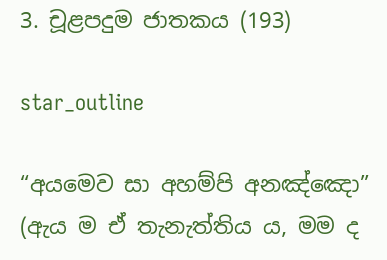3. චූළපදුම ජාතකය (193)

star_outline

“අයමෙව සා අහම්පි අනඤ්ඤො” (ඇය ම ඒ තැනැත්තිය ය, මම ද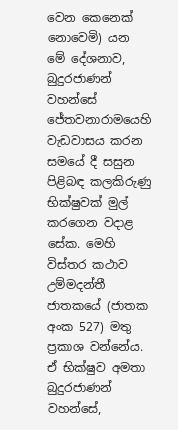වෙන කෙනෙක් නොවෙමි) යන මේ දේශනාව, බුදුරජාණන් වහන්සේ ජේතවනාරාමයෙහි වැඩවාසය කරන සමයේ දී සසුන පිළිබඳ කලකිරුණු භික්ෂුවක් මුල් කරගෙන වදාළ සේක. මෙහි විස්තර කථාව උම්මදන්තී ජාතකයේ (ජාතක අංක 527) මතු ප්‍රකාශ වන්නේය. ඒ භික්ෂුව අමතා බුදුරජාණන් වහන්සේ,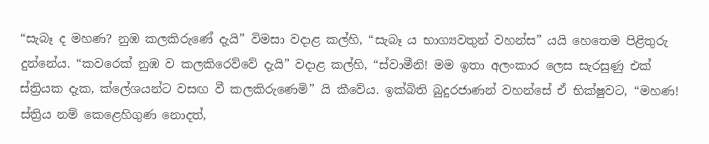“සැබෑ ද මහණ? නුඹ කලකිරුණේ දැයි” විමසා වදාළ කල්හි, “සැබෑ ය භාග්‍යවතුන් වහන්ස” යයි හෙතෙම පිළිතුරු දුන්නේය. “කවරෙක් නුඹ ව කලකිරෙව්වේ දැයි” වදාළ කල්හි, “ස්වාමීනි! මම ඉතා අලංකාර ලෙස සැරසුණු එක් ස්ත්‍රියක දැක, ක්ලේශයන්ට වසඟ වී කලකිරුණෙමි” යි කීවේය. ඉක්බිති බුදුරජාණන් වහන්සේ ඒ භික්ෂුවට, “මහණ! ස්ත්‍රිය නම් කෙළෙහිගුණ නොදත්,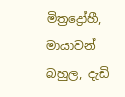මිත්‍රද්‍රෝහී, මායාවන් බහුල, දැඩි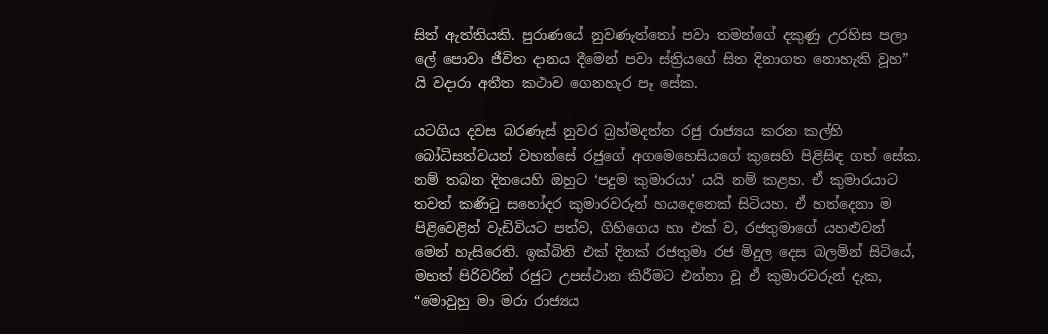සිත් ඇත්තියකි. පුරාණයේ නුවණැත්තෝ පවා තමන්ගේ දකුණු උරහිස පලා ලේ පොවා ජීවිත දානය දීමෙන් පවා ස්ත්‍රියගේ සිත දිනාගත නොහැකි වූහ” යි වදාරා අතීත කථාව ගෙනහැර පෑ සේක.

යටගිය දවස බරණැස් නුවර බ්‍රහ්මදත්ත රජු රාජ්‍යය කරන කල්හි බෝධිසත්වයන් වහන්සේ රජුගේ අගමෙහෙසියගේ කුසෙහි පිළිසිඳ ගත් සේක. නම් තබන දිනයෙහි ඔහුට ‘පදුම කුමාරයා’ යයි නම් කළහ. ඒ කුමාරයාට තවත් කණිටු සහෝදර කුමාරවරුන් හයදෙනෙක් සිටියහ. ඒ හත්දෙනා ම පිළිවෙළින් වැඩිවියට පත්ව, ගිහිගෙය හා එක් ව, රජතුමාගේ යහළුවන් මෙන් හැසිරෙති. ඉක්බිති එක් දිනක් රජතුමා රජ මිදුල දෙස බලමින් සිටියේ, මහත් පිරිවරින් රජුට උපස්ථාන කිරීමට එන්නා වූ ඒ කුමාරවරුන් දැක, “මොවුහු මා මරා රාජ්‍යය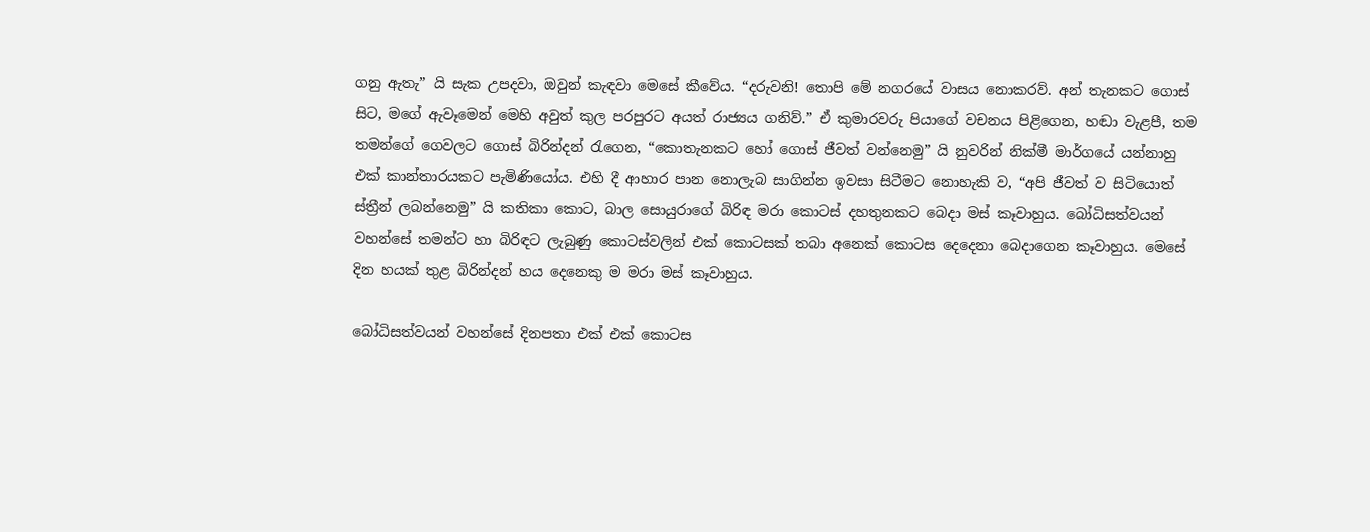ගනු ඇතැ” යි සැක උපදවා, ඔවුන් කැඳවා මෙසේ කීවේය. “දරුවනි! තොපි මේ නගරයේ වාසය නොකරව්. අන් තැනකට ගොස් සිට, මගේ ඇවෑමෙන් මෙහි අවුත් කුල පරපුරට අයත් රාජ්‍යය ගනිව්.” ඒ කුමාරවරු පියාගේ වචනය පිළිගෙන, හඬා වැළපී, තම තමන්ගේ ගෙවලට ගොස් බිරින්දන් රැගෙන, “කොතැනකට හෝ ගොස් ජීවත් වන්නෙමු” යි නුවරින් නික්මී මාර්ගයේ යන්නාහු එක් කාන්තාරයකට පැමිණියෝය. එහි දී ආහාර පාන නොලැබ සාගින්න ඉවසා සිටීමට නොහැකි ව, “අපි ජීවත් ව සිටියොත් ස්ත්‍රීන් ලබන්නෙමු” යි කතිකා කොට, බාල සොයුරාගේ බිරිඳ මරා කොටස් දහතුනකට බෙදා මස් කෑවාහුය. බෝධිසත්වයන් වහන්සේ තමන්ට හා බිරිඳට ලැබුණු කොටස්වලින් එක් කොටසක් තබා අනෙක් කොටස දෙදෙනා බෙදාගෙන කෑවාහුය. මෙසේ දින හයක් තුළ බිරින්දන් හය දෙනෙකු ම මරා මස් කෑවාහුය.

බෝධිසත්වයන් වහන්සේ දිනපතා එක් එක් කොටස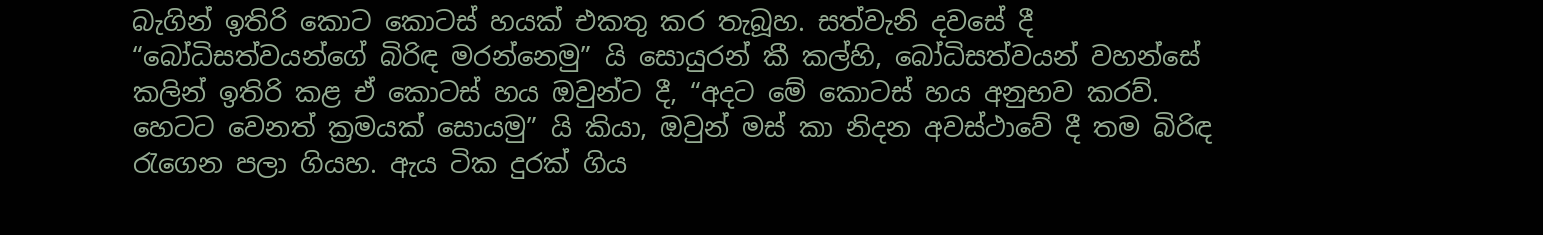බැගින් ඉතිරි කොට කොටස් හයක් එකතු කර තැබූහ. සත්වැනි දවසේ දී “බෝධිසත්වයන්ගේ බිරිඳ මරන්නෙමු” යි සොයුරන් කී කල්හි, බෝධිසත්වයන් වහන්සේ කලින් ඉතිරි කළ ඒ කොටස් හය ඔවුන්ට දී, “අදට මේ කොටස් හය අනුභව කරව්. හෙටට වෙනත් ක්‍රමයක් සොයමු” යි කියා, ඔවුන් මස් කා නිදන අවස්ථාවේ දී තම බිරිඳ රැගෙන පලා ගියහ. ඇය ටික දුරක් ගිය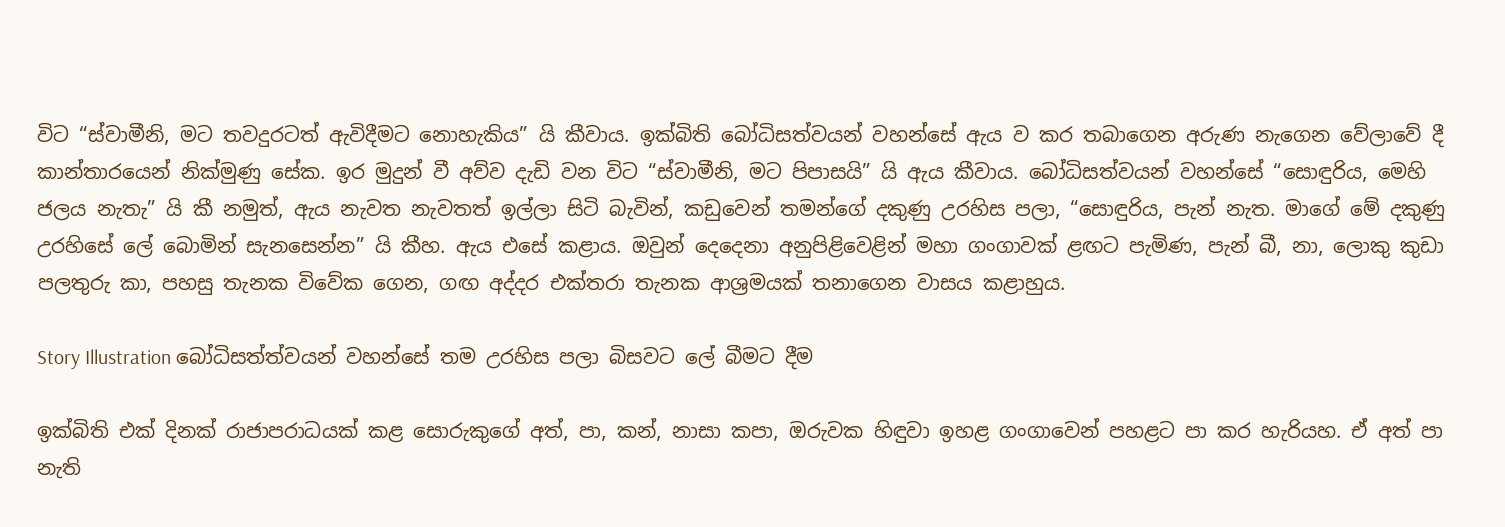විට “ස්වාමීනි, මට තවදුරටත් ඇවිදීමට නොහැකිය” යි කීවාය. ඉක්බිති බෝධිසත්වයන් වහන්සේ ඇය ව කර තබාගෙන අරුණ නැගෙන වේලාවේ දී කාන්තාරයෙන් නික්මුණු සේක. ඉර මුදුන් වී අව්ව දැඩි වන විට “ස්වාමීනි, මට පිපාසයි” යි ඇය කීවාය. බෝධිසත්වයන් වහන්සේ “සොඳුරිය, මෙහි ජලය නැතැ” යි කී නමුත්, ඇය නැවත නැවතත් ඉල්ලා සිටි බැවින්, කඩුවෙන් තමන්ගේ දකුණු උරහිස පලා, “සොඳුරිය, පැන් නැත. මාගේ මේ දකුණු උරහිසේ ලේ බොමින් සැනසෙන්න” යි කීහ. ඇය එසේ කළාය. ඔවුන් දෙදෙනා අනුපිළිවෙළින් මහා ගංගාවක් ළඟට පැමිණ, පැන් බී, නා, ලොකු කුඩා පලතුරු කා, පහසු තැනක විවේක ගෙන, ගඟ අද්දර එක්තරා තැනක ආශ්‍රමයක් තනාගෙන වාසය කළාහුය.

Story Illustration බෝධිසත්ත්වයන් වහන්සේ තම උරහිස පලා බිසවට ලේ බීමට දීම

ඉක්බිති එක් දිනක් රාජාපරාධයක් කළ සොරුකුගේ අත්, පා, කන්, නාසා කපා, ඔරුවක හිඳුවා ඉහළ ගංගාවෙන් පහළට පා කර හැරියහ. ඒ අත් පා නැති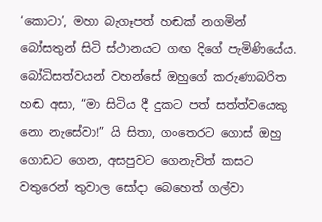‘කොටා’, මහා බැගෑපත් හඬක් නගමින් බෝසතුන් සිටි ස්ථානයට ගඟ දිගේ පැමිණියේය. බෝධිසත්වයන් වහන්සේ ඔහුගේ කරුණාබරිත හඬ අසා, “මා සිටිය දී දුකට පත් සත්ත්වයෙකු නො නැසේවා!” යි සිතා, ගංතෙරට ගොස් ඔහු ගොඩට ගෙන, අසපුවට ගෙනැවිත් කසට වතුරෙන් තුවාල සෝදා බෙහෙත් ගල්වා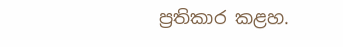ප්‍රතිකාර කළහ.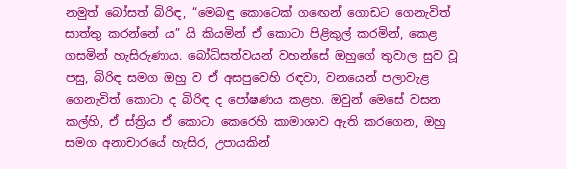නමුත් බෝසත් බිරිඳ, “මෙබඳු කොටෙක් ගඟෙන් ගොඩට ගෙනැවිත් සාත්තු කරන්නේ ය” යි කියමින් ඒ කොටා පිළිකුල් කරමින්, කෙළ ගසමින් හැසිරුණාය. බෝධිසත්වයන් වහන්සේ ඔහුගේ තුවාල සුව වූ පසු, බිරිඳ සමග ඔහු ව ඒ අසපුවෙහි රඳවා, වනයෙන් පලාවැළ ගෙනැවිත් කොටා ද බිරිඳ ද පෝෂණය කළහ. ඔවුන් මෙසේ වසන කල්හි, ඒ ස්ත්‍රිය ඒ කොටා කෙරෙහි කාමාශාව ඇති කරගෙන, ඔහු සමග අනාචාරයේ හැසිර, උපායකින්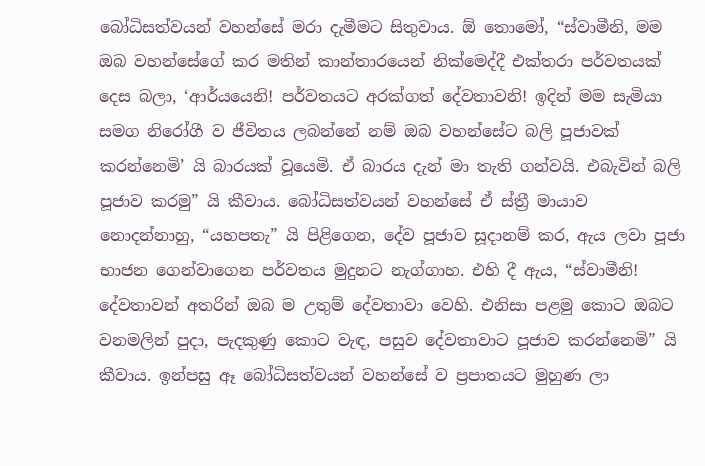බෝධිසත්වයන් වහන්සේ මරා දැමීමට සිතුවාය. ඕ තොමෝ, “ස්වාමීනි, මම ඔබ වහන්සේගේ කර මතින් කාන්තාරයෙන් නික්මෙද්දී එක්තරා පර්වතයක් දෙස බලා, ‘ආර්යයෙනි! පර්වතයට අරක්ගත් දේවතාවනි! ඉදින් මම සැමියා සමග නිරෝගී ව ජීවිතය ලබන්නේ නම් ඔබ වහන්සේට බලි පූජාවක් කරන්නෙමි’ යි බාරයක් වූයෙමි. ඒ බාරය දැන් මා තැති ගන්වයි. එබැවින් බලි පූජාව කරමු” යි කීවාය. බෝධිසත්වයන් වහන්සේ ඒ ස්ත්‍රී මායාව නොදන්නාහු, “යහපතැ” යි පිළිගෙන, දේව පූජාව සූදානම් කර, ඇය ලවා පූජා භාජන ගෙන්වාගෙන පර්වතය මුදුනට නැග්ගාහ. එහි දී ඇය, “ස්වාමීනි! දේවතාවන් අතරින් ඔබ ම උතුම් දේවතාවා වෙහි. එනිසා පළමු කොට ඔබට වනමලින් පුදා, පැදකුණු කොට වැඳ, පසුව දේවතාවාට පූජාව කරන්නෙමි” යි කීවාය. ඉන්පසු ඈ බෝධිසත්වයන් වහන්සේ ව ප්‍රපාතයට මුහුණ ලා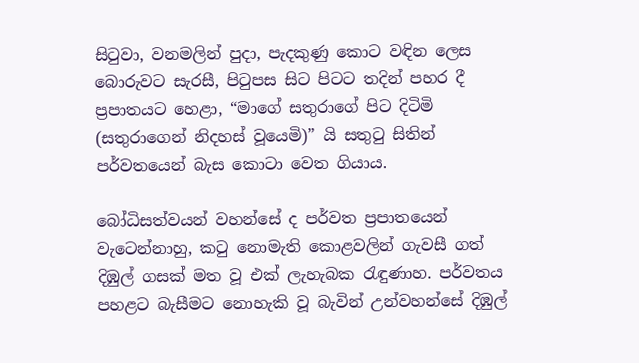සිටුවා, වනමලින් පුදා, පැදකුණු කොට වඳින ලෙස බොරුවට සැරසී, පිටුපස සිට පිටට තදින් පහර දී ප්‍රපාතයට හෙළා, “මාගේ සතුරාගේ පිට දිටිමි (සතුරාගෙන් නිදහස් වූයෙමි)” යි සතුටු සිතින් පර්වතයෙන් බැස කොටා වෙත ගියාය.

බෝධිසත්වයන් වහන්සේ ද පර්වත ප්‍රපාතයෙන් වැටෙන්නාහු, කටු නොමැති කොළවලින් ගැවසී ගත් දිඹුල් ගසක් මත වූ එක් ලැහැබක රැඳුණාහ. පර්වතය පහළට බැසීමට නොහැකි වූ බැවින් උන්වහන්සේ දිඹුල්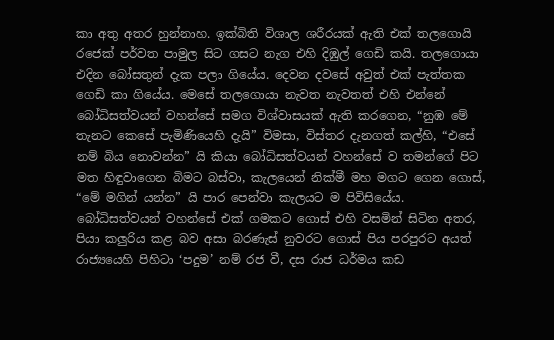කා අතු අතර හුන්නාහ. ඉක්බිති විශාල ශරීරයක් ඇති එක් තලගොයි රජෙක් පර්වත පාමුල සිට ගසට නැග එහි දිඹුල් ගෙඩි කයි. තලගොයා එදින බෝසතුන් දැක පලා ගියේය. දෙවන දවසේ අවුත් එක් පැත්තක ගෙඩි කා ගියේය. මෙසේ තලගොයා නැවත නැවතත් එහි එන්නේ බෝධිසත්වයන් වහන්සේ සමග විශ්වාසයක් ඇති කරගෙන, “නුඹ මේ තැනට කෙසේ පැමිණියෙහි දැයි” විමසා, විස්තර දැනගත් කල්හි, “එසේ නම් බිය නොවන්න” යි කියා බෝධිසත්වයන් වහන්සේ ව තමන්ගේ පිට මත හිඳුවාගෙන බිමට බස්වා, කැලයෙන් නික්මී මහ මගට ගෙන ගොස්, “මේ මගින් යන්න” යි පාර පෙන්වා කැලයට ම පිවිසියේය. බෝධිසත්වයන් වහන්සේ එක් ගමකට ගොස් එහි වසමින් සිටින අතර, පියා කලුරිය කළ බව අසා බරණැස් නුවරට ගොස් පිය පරපුරට අයත් රාජ්‍යයෙහි පිහිටා ‘පදුම’ නම් රජ වී, දස රාජ ධර්මය කඩ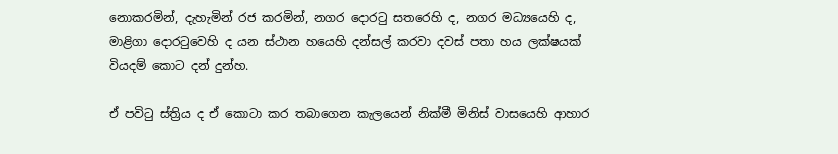නොකරමින්, දැහැමින් රජ කරමින්, නගර දොරටු සතරෙහි ද, නගර මධ්‍යයෙහි ද, මාළිගා දොරටුවෙහි ද යන ස්ථාන හයෙහි දන්සල් කරවා දවස් පතා හය ලක්ෂයක් වියදම් කොට දන් දුන්හ.

ඒ පවිටු ස්ත්‍රිය ද ඒ කොටා කර තබාගෙන කැලයෙන් නික්මී මිනිස් වාසයෙහි ආහාර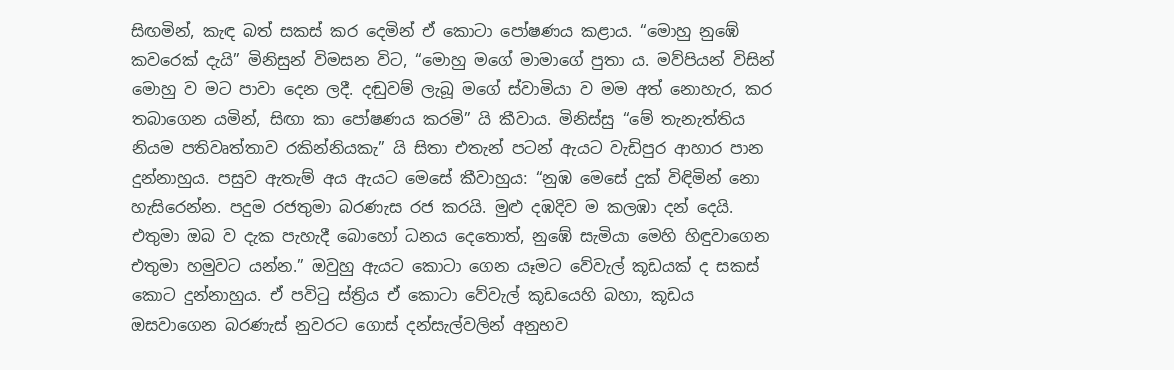සිඟමින්, කැඳ බත් සකස් කර දෙමින් ඒ කොටා පෝෂණය කළාය. “මොහු නුඹේ කවරෙක් දැයි” මිනිසුන් විමසන විට, “මොහු මගේ මාමාගේ පුතා ය. මව්පියන් විසින් මොහු ව මට පාවා දෙන ලදී. දඬුවම් ලැබූ මගේ ස්වාමියා ව මම අත් නොහැර, කර තබාගෙන යමින්, සිඟා කා පෝෂණය කරමි” යි කීවාය. මිනිස්සු “මේ තැනැත්තිය නියම පතිවෘත්තාව රකින්නියකැ” යි සිතා එතැන් පටන් ඇයට වැඩිපුර ආහාර පාන දුන්නාහුය. පසුව ඇතැම් අය ඇයට මෙසේ කීවාහුය: “නුඹ මෙසේ දුක් විඳිමින් නො හැසිරෙන්න. පදුම රජතුමා බරණැස රජ කරයි. මුළු දඹදිව ම කලඹා දන් දෙයි. එතුමා ඔබ ව දැක පැහැදී බොහෝ ධනය දෙතොත්, නුඹේ සැමියා මෙහි හිඳුවාගෙන එතුමා හමුවට යන්න.” ඔවුහු ඇයට කොටා ගෙන යෑමට වේවැල් කූඩයක් ද සකස් කොට දුන්නාහුය. ඒ පවිටු ස්ත්‍රිය ඒ කොටා වේවැල් කූඩයෙහි බහා, කූඩය ඔසවාගෙන බරණැස් නුවරට ගොස් දන්සැල්වලින් අනුභව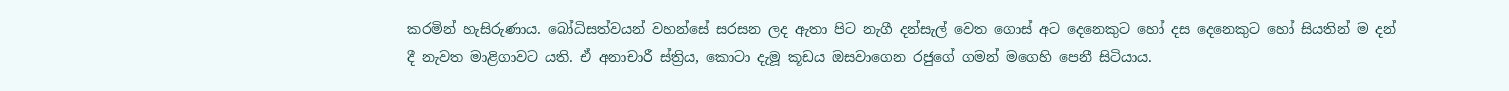කරමින් හැසිරුණාය. බෝධිසත්වයන් වහන්සේ සරසන ලද ඇතා පිට නැගී දන්සැල් වෙත ගොස් අට දෙනෙකුට හෝ දස දෙනෙකුට හෝ සියතින් ම දන් දී නැවත මාළිගාවට යති. ඒ අනාචාරී ස්ත්‍රිය, කොටා දැමූ කූඩය ඔසවාගෙන රජුගේ ගමන් මගෙහි පෙනී සිටියාය.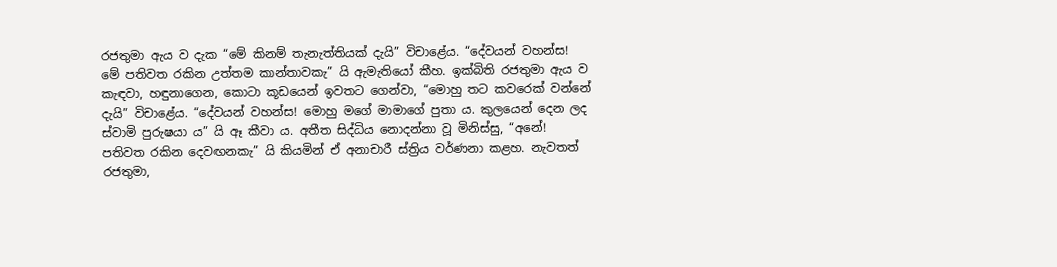රජතුමා ඇය ව දැක “මේ කිනම් තැනැත්තියක් දැයි” විචාළේය. “දේවයන් වහන්ස! මේ පතිවත රකින උත්තම කාන්තාවකැ” යි ඇමැතියෝ කීහ. ඉක්බිති රජතුමා ඇය ව කැඳවා, හඳුනාගෙන, කොටා කූඩයෙන් ඉවතට ගෙන්වා, “මොහු තට කවරෙක් වන්නේ දැයි” විචාළේය. “දේවයන් වහන්ස! මොහු මගේ මාමාගේ පුතා ය. කුලයෙන් දෙන ලද ස්වාමි පුරුෂයා ය” යි ඈ කීවා ය. අතීත සිද්ධිය නොදන්නා වූ මිනිස්සු, “අනේ! පතිවත රකින දෙවඟනකැ” යි කියමින් ඒ අනාචාරී ස්ත්‍රිය වර්ණනා කළහ. නැවතත් රජතුමා,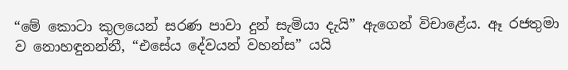“මේ කොටා කුලයෙන් සරණ පාවා දුන් සැමියා දැයි” ඇගෙන් විචාළේය. ඈ රජතුමා ව නොහඳුනන්නී, “එසේය දේවයන් වහන්ස” යයි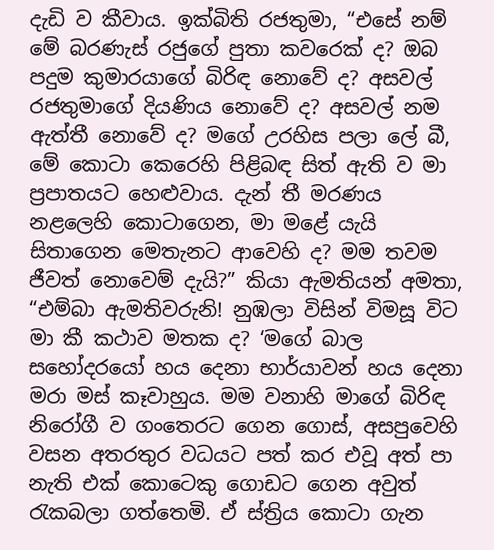දැඩි ව කීවාය. ඉක්බිති රජතුමා, “එසේ නම් මේ බරණැස් රජුගේ පුතා කවරෙක් ද? ඔබ පදුම කුමාරයාගේ බිරිඳ නොවේ ද? අසවල් රජතුමාගේ දියණිය නොවේ ද? අසවල් නම ඇත්තී නොවේ ද? මගේ උරහිස පලා ලේ බී, මේ කොටා කෙරෙහි පිළිබඳ සිත් ඇති ව මා ප්‍රපාතයට හෙළුවාය. දැන් තී මරණය නළලෙහි කොටාගෙන, මා මළේ යැයි සිතාගෙන මෙතැනට ආවෙහි ද? මම තවම ජීවත් නොවෙම් දැයි?” කියා ඇමතියන් අමතා, “එම්බා ඇමතිවරුනි! නුඹලා විසින් විමසූ විට මා කී කථාව මතක ද? ‘මගේ බාල සහෝදරයෝ හය දෙනා භාර්යාවන් හය දෙනා මරා මස් කෑවාහුය. මම වනාහි මාගේ බිරිඳ නිරෝගී ව ගංතෙරට ගෙන ගොස්, අසපුවෙහි වසන අතරතුර වධයට පත් කර එවූ අත් පා නැති එක් කොටෙකු ගොඩට ගෙන අවුත් රැකබලා ගත්තෙමි. ඒ ස්ත්‍රිය කොටා ගැන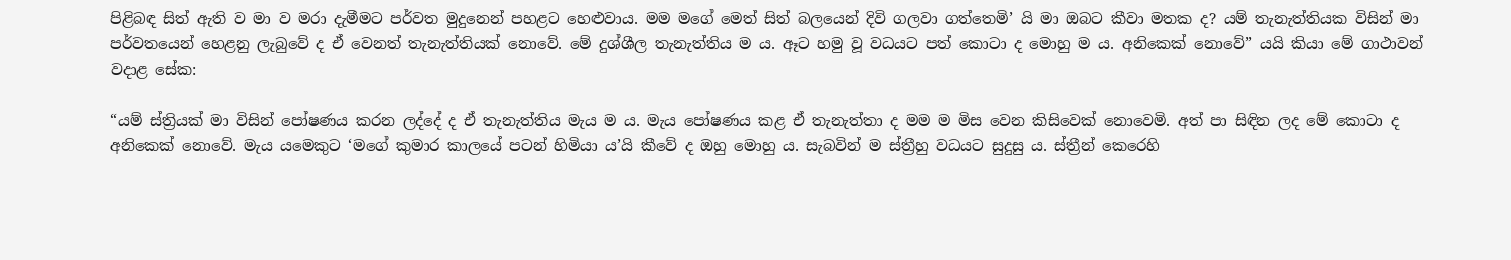පිළිබඳ සිත් ඇති ව මා ව මරා දැමීමට පර්වත මුදුනෙන් පහළට හෙළුවාය. මම මගේ මෙත් සිත් බලයෙන් දිවි ගලවා ගත්තෙමි’ යි මා ඔබට කීවා මතක ද? යම් තැනැත්තියක විසින් මා පර්වතයෙන් හෙළනු ලැබුවේ ද ඒ වෙනත් තැනැත්තියක් නොවේ. මේ දුශ්ශීල තැනැත්තිය ම ය. ඈට හමු වූ වධයට පත් කොටා ද මොහු ම ය. අනිකෙක් නොවේ” යයි කියා මේ ගාථාවන් වදාළ සේක:

“යම් ස්ත්‍රියක් මා විසින් පෝෂණය කරන ලද්දේ ද ඒ තැනැත්තිය මැය ම ය. මැය පෝෂණය කළ ඒ තැනැත්තා ද මම ම මිස වෙන කිසිවෙක් නොවෙමි. අත් පා සිඳින ලද මේ කොටා ද අනිකෙක් නොවේ. මැය යමෙකුට ‘මගේ කුමාර කාලයේ පටන් හිමියා ය’යි කීවේ ද ඔහු මොහු ය. සැබවින් ම ස්ත්‍රීහු වධයට සුදුසු ය. ස්ත්‍රීන් කෙරෙහි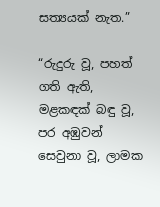සත්‍යයක් නැත.”

“රුදුරු වූ, පහත් ගති ඇති, මළකඳක් බඳු වූ, පර අඹුවන් සෙවුනා වූ, ලාමක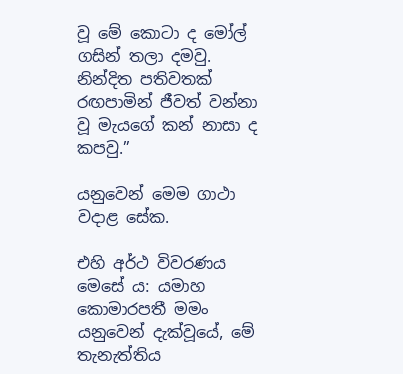වූ මේ කොටා ද මෝල් ගසින් තලා දමවු. නින්දිත පතිවතක් රඟපාමින් ජීවත් වන්නා වූ මැයගේ කන් නාසා ද කපවු.”

යනුවෙන් මෙම ගාථා වදාළ සේක.

එහි අර්ථ විවරණය මෙසේ ය: යමාහ කොමාරපතී මමං යනුවෙන් දැක්වූයේ, මේ තැනැත්තිය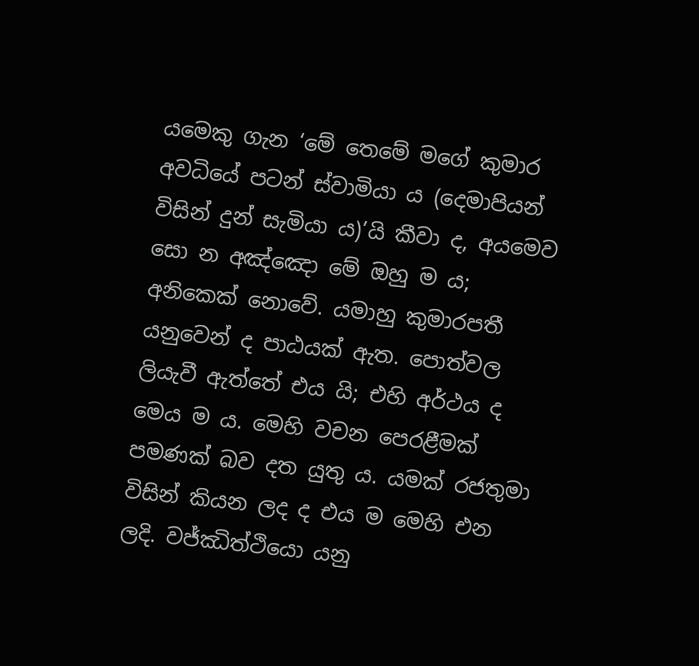යමෙකු ගැන ‘මේ තෙමේ මගේ කුමාර අවධියේ පටන් ස්වාමියා ය (දෙමාපියන් විසින් දුන් සැමියා ය)’යි කීවා ද, අයමෙව සො න අඤ්ඤො මේ ඔහු ම ය; අනිකෙක් නොවේ. යමාහු කුමාරපතී යනුවෙන් ද පාඨයක් ඇත. පොත්වල ලියැවී ඇත්තේ එය යි; එහි අර්ථය ද මෙය ම ය. මෙහි වචන පෙරළීමක් පමණක් බව දත යුතු ය. යමක් රජතුමා විසින් කියන ලද ද එය ම මෙහි එන ලදි. වජ්ඣිත්ථියො යනු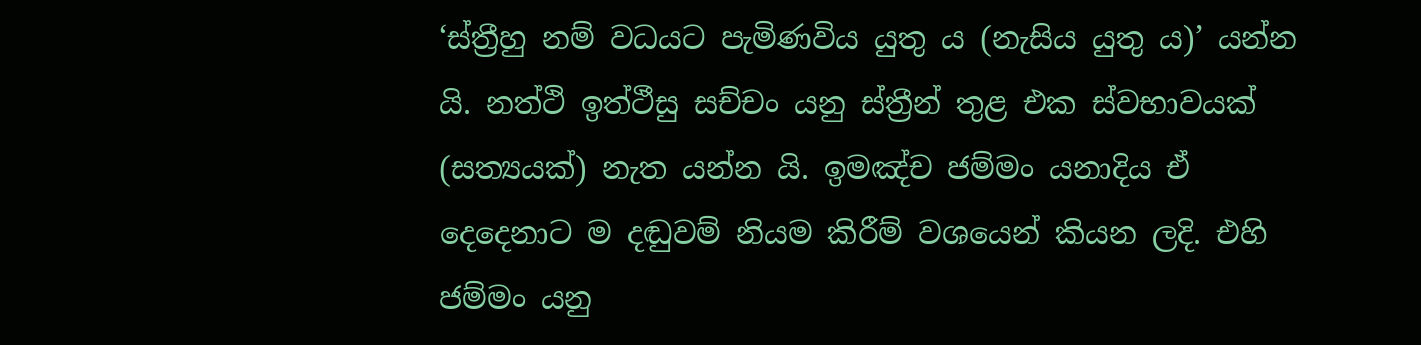‘ස්ත්‍රීහු නම් වධයට පැමිණවිය යුතු ය (නැසිය යුතු ය)’ යන්න යි. නත්ථි ඉත්ථීසු සච්චං යනු ස්ත්‍රීන් තුළ එක ස්වභාවයක් (සත්‍යයක්) නැත යන්න යි. ඉමඤ්ච ජම්මං යනාදිය ඒ දෙදෙනාට ම දඬුවම් නියම කිරීම් වශයෙන් කියන ලදි. එහි ජම්මං යනු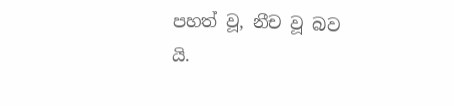පහත් වූ, නීච වූ බව යි.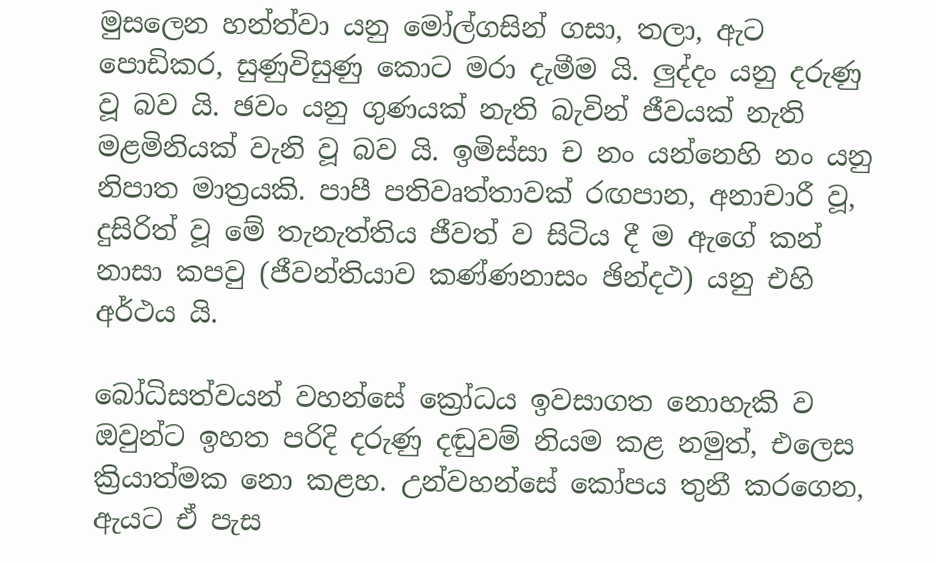මුසලෙන හන්ත්වා යනු මෝල්ගසින් ගසා, තලා, ඇට පොඩිකර, සුණුවිසුණු කොට මරා දැමීම යි. ලුද්දං යනු දරුණු වූ බව යි. ඡවං යනු ගුණයක් නැති බැවින් ජීවයක් නැති මළමිනියක් වැනි වූ බව යි. ඉමිස්සා ච නං යන්නෙහි නං යනු නිපාත මාත්‍රයකි. පාපී පතිවෘත්තාවක් රඟපාන, අනාචාරී වූ, දුසිරිත් වූ මේ තැනැත්තිය ජීවත් ව සිටිය දී ම ඇගේ කන් නාසා කපවු (ජීවන්තියාව කණ්ණනාසං ඡින්දථ) යනු එහි අර්ථය යි.

බෝධිසත්වයන් වහන්සේ ක්‍රෝධය ඉවසාගත නොහැකි ව ඔවුන්ට ඉහත පරිදි දරුණු දඬුවම් නියම කළ නමුත්, එලෙස ක්‍රියාත්මක නො කළහ. උන්වහන්සේ කෝපය තුනී කරගෙන, ඇයට ඒ පැස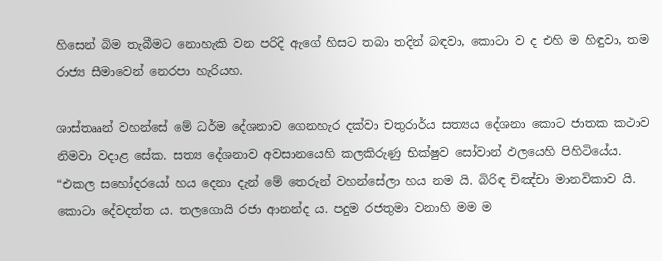හිසෙන් බිම තැබීමට නොහැකි වන පරිදි ඇගේ හිසට තබා තදින් බඳවා, කොටා ව ද එහි ම හිඳුවා, තම රාජ්‍ය සීමාවෙන් නෙරපා හැරියහ.

ශාස්තෲන් වහන්සේ මේ ධර්ම දේශනාව ගෙනහැර දක්වා චතුරාර්ය සත්‍යය දේශනා කොට ජාතක කථාව නිමවා වදාළ සේක. සත්‍ය දේශනාව අවසානයෙහි කලකිරුණු භික්ෂුව සෝවාන් ඵලයෙහි පිහිටියේය. “එකල සහෝදරයෝ හය දෙනා දැන් මේ තෙරුන් වහන්සේලා හය නම යි. බිරිඳ චිඤ්චා මානවිකාව යි. කොටා දේවදත්ත ය. තලගොයි රජා ආනන්ද ය. පදුම රජතුමා වනාහි මම ම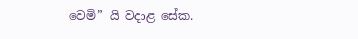වෙමි” යි වදාළ සේක.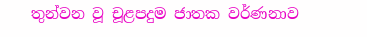තුන්වන වූ චූළපදුම ජාතක වර්ණනාව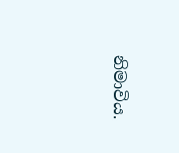නිමාවිය.